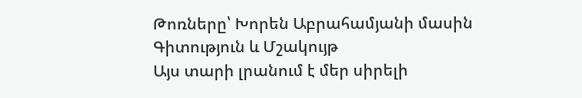Թոռները՝ Խորեն Աբրահամյանի մասին
Գիտություն և Մշակույթ
Այս տարի լրանում է մեր սիրելի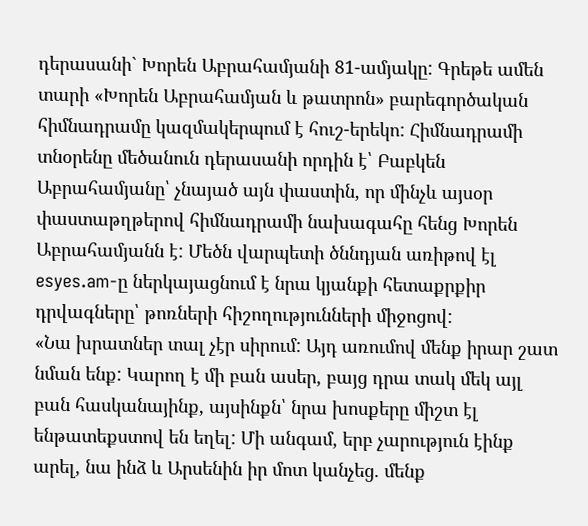դերասանի` Խորեն Աբրահամյանի 81-ամյակը: Գրեթե ամեն տարի «Խորեն Աբրահամյան և թատրոն» բարեգործական հիմնադրամը կազմակերպում է հուշ-երեկո: Հիմնադրամի տնօրենը մեծանուն դերասանի որդին է՝ Բաբկեն Աբրահամյանը՝ չնայած այն փաստին, որ մինչև այսօր փաստաթղթերով հիմնադրամի նախագահը հենց Խորեն Աբրահամյանն է: Մեծն վարպետի ծննդյան առիթով էլ esyes.am-ը ներկայացնում է նրա կյանքի հետաքրքիր դրվագները՝ թոռների հիշողությունների միջոցով:
«Նա խրատներ տալ չէր սիրում: Այդ առումով մենք իրար շատ նման ենք: Կարող է մի բան ասեր, բայց դրա տակ մեկ այլ բան հասկանայինք, այսինքն՝ նրա խոսքերը միշտ էլ ենթատեքստով են եղել: Մի անգամ, երբ չարություն էինք արել, նա ինձ և Արսենին իր մոտ կանչեց. մենք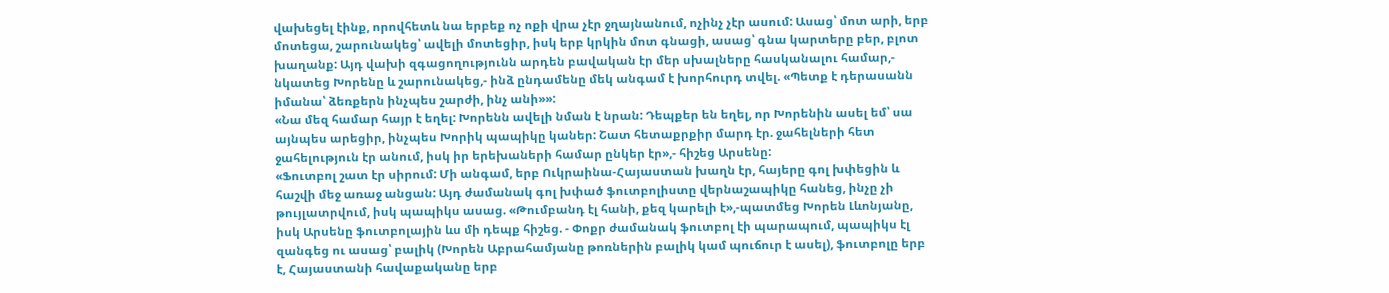վախեցել էինք, որովհետև նա երբեք ոչ ոքի վրա չէր ջղայնանում, ոչինչ չէր ասում: Ասաց՝ մոտ արի, երբ մոտեցա, շարունակեց՝ ավելի մոտեցիր, իսկ երբ կրկին մոտ գնացի, ասաց՝ գնա կարտերը բեր, բլոտ խաղանք: Այդ վախի զգացողությունն արդեն բավական էր մեր սխալները հասկանալու համար,- նկատեց Խորենը և շարունակեց,- ինձ ընդամենը մեկ անգամ է խորհուրդ տվել. «Պետք է դերասանն իմանա՝ ձեռքերն ինչպես շարժի, ինչ անի»»:
«Նա մեզ համար հայր է եղել: Խորենն ավելի նման է նրան: Դեպքեր են եղել, որ Խորենին ասել եմ՝ սա այնպես արեցիր, ինչպես Խորիկ պապիկը կաներ: Շատ հետաքրքիր մարդ էր. ջահելների հետ ջահելություն էր անում, իսկ իր երեխաների համար ընկեր էր»,- հիշեց Արսենը:
«Ֆուտբոլ շատ էր սիրում: Մի անգամ, երբ Ուկրաինա-Հայաստան խաղն էր, հայերը գոլ խփեցին և հաշվի մեջ առաջ անցան: Այդ ժամանակ գոլ խփած ֆուտբոլիստը վերնաշապիկը հանեց, ինչը չի թույլատրվում, իսկ պապիկս ասաց. «Թումբանդ էլ հանի, քեզ կարելի է»,-պատմեց Խորեն Լևոնյանը, իսկ Արսենը ֆուտբոլային ևս մի դեպք հիշեց. - Փոքր ժամանակ ֆուտբոլ էի պարապում, պապիկս էլ զանգեց ու ասաց՝ բալիկ (Խորեն Աբրահամյանը թոռներին բալիկ կամ պուճուր է ասել), ֆուտբոլը երբ է, Հայաստանի հավաքականը երբ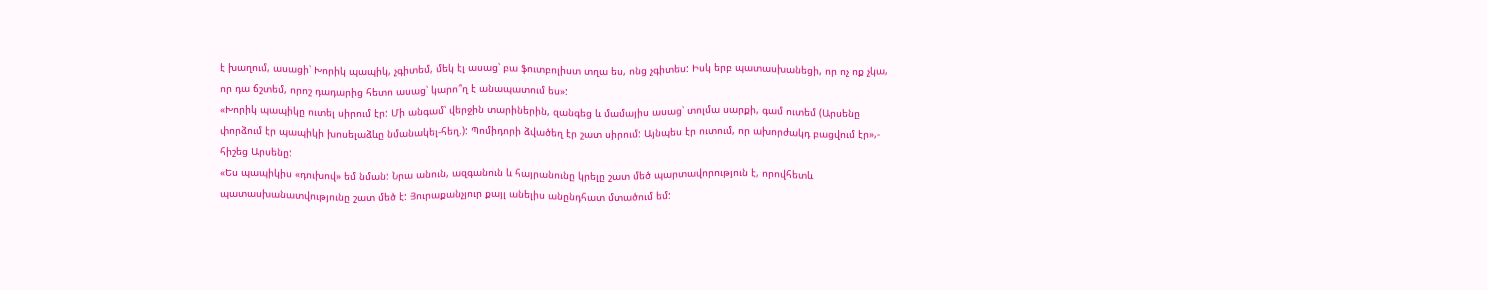է խաղում, ասացի՝ Խորիկ պապիկ, չգիտեմ, մեկ էլ ասաց՝ բա ֆուտբոլիստ տղա ես, ոնց չգիտես: Իսկ երբ պատասխանեցի, որ ոչ ոք չկա, որ դա ճշտեմ, որոշ դադարից հետո ասաց՝ կարո՞ղ է անապատում ես»:
«Խորիկ պապիկը ուտել սիրում էր: Մի անգամ՝ վերջին տարիներին, զանգեց և մամայիս ասաց՝ տոլմա սարքի, գամ ուտեմ (Արսենը փորձում էր պապիկի խոսելաձևը նմանակել-հեղ.): Պոմիդորի ձվածեղ էր շատ սիրում: Այնպես էր ուտում, որ ախորժակդ բացվում էր»,- հիշեց Արսենը:
«Ես պապիկիս «դուխով» եմ նման: Նրա անուն, ազգանուն և հայրանունը կրելը շատ մեծ պարտավորություն է, որովհետև պատասխանատվությունը շատ մեծ է: Յուրաքանչյուր քայլ անելիս անընդհատ մտածում եմ: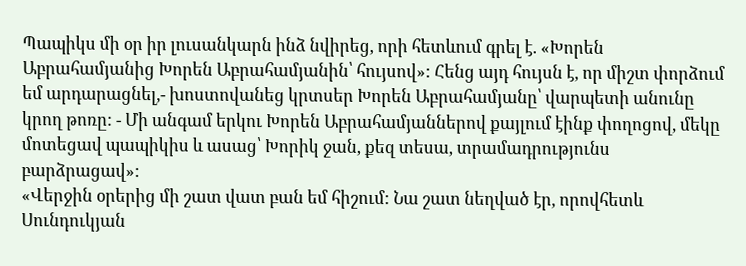Պապիկս մի օր իր լուսանկարն ինձ նվիրեց, որի հետևում գրել է. «Խորեն Աբրահամյանից Խորեն Աբրահամյանին՝ հույսով»: Հենց այդ հույսն է, որ միշտ փորձում եմ արդարացնել,- խոստովանեց կրտսեր Խորեն Աբրահամյանը՝ վարպետի անունը կրող թոռը: - Մի անգամ երկու Խորեն Աբրահամյաններով քայլում էինք փողոցով, մեկը մոտեցավ պապիկիս և ասաց՝ Խորիկ ջան, քեզ տեսա, տրամադրությունս բարձրացավ»:
«Վերջին օրերից մի շատ վատ բան եմ հիշում: Նա շատ նեղված էր, որովհետև Սունդուկյան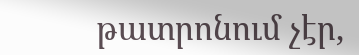թատրոնում չէր,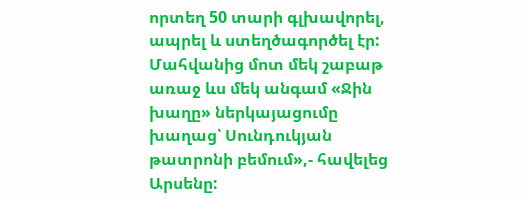որտեղ 50 տարի գլխավորել, ապրել և ստեղծագործել էր: Մահվանից մոտ մեկ շաբաթ առաջ ևս մեկ անգամ «Ջին խաղը» ներկայացումը խաղաց՝ Սունդուկյան թատրոնի բեմում»,- հավելեց Արսենը: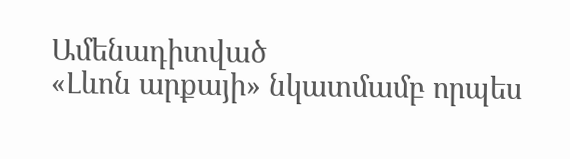Ամենադիտված
«Լևոն արքայի» նկատմամբ որպես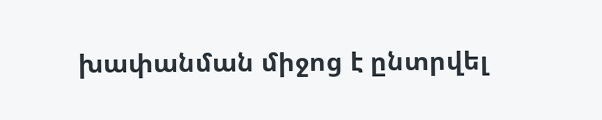խափանման միջոց է ընտրվել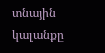տնային կալանքը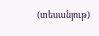(տեսանյութ)